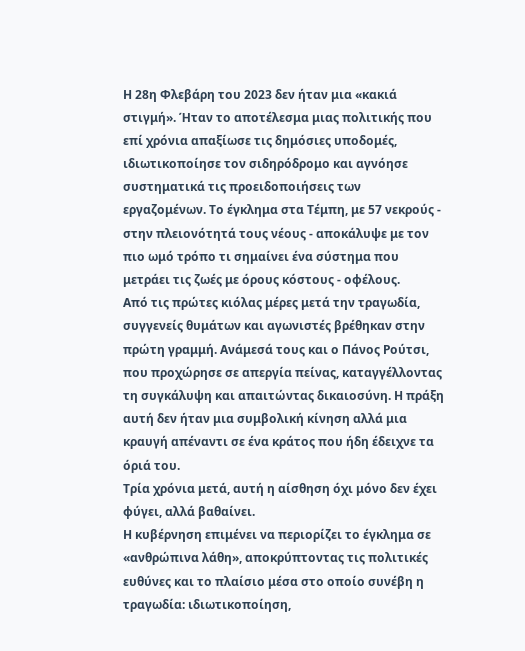Η 28η Φλεβάρη του 2023 δεν ήταν μια «κακιά στιγμή». Ήταν το αποτέλεσμα μιας πολιτικής που επί χρόνια απαξίωσε τις δημόσιες υποδομές, ιδιωτικοποίησε τον σιδηρόδρομο και αγνόησε συστηματικά τις προειδοποιήσεις των εργαζομένων. Το έγκλημα στα Τέμπη, με 57 νεκρούς - στην πλειονότητά τους νέους - αποκάλυψε με τον πιο ωμό τρόπο τι σημαίνει ένα σύστημα που μετράει τις ζωές με όρους κόστους - οφέλους.
Από τις πρώτες κιόλας μέρες μετά την τραγωδία, συγγενείς θυμάτων και αγωνιστές βρέθηκαν στην πρώτη γραμμή. Ανάμεσά τους και ο Πάνος Ρούτσι, που προχώρησε σε απεργία πείνας, καταγγέλλοντας τη συγκάλυψη και απαιτώντας δικαιοσύνη. Η πράξη αυτή δεν ήταν μια συμβολική κίνηση αλλά μια κραυγή απέναντι σε ένα κράτος που ήδη έδειχνε τα όριά του.
Τρία χρόνια μετά, αυτή η αίσθηση όχι μόνο δεν έχει φύγει, αλλά βαθαίνει.
Η κυβέρνηση επιμένει να περιορίζει το έγκλημα σε «ανθρώπινα λάθη», αποκρύπτοντας τις πολιτικές ευθύνες και το πλαίσιο μέσα στο οποίο συνέβη η τραγωδία: ιδιωτικοποίηση,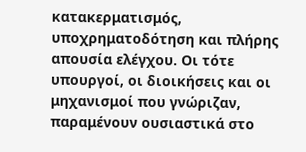κατακερματισμός, υποχρηματοδότηση και πλήρης απουσία ελέγχου. Οι τότε υπουργοί, οι διοικήσεις και οι μηχανισμοί που γνώριζαν, παραμένουν ουσιαστικά στο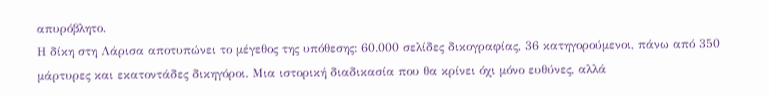απυρόβλητο.
Η δίκη στη Λάρισα αποτυπώνει το μέγεθος της υπόθεσης: 60.000 σελίδες δικογραφίας, 36 κατηγορούμενοι, πάνω από 350 μάρτυρες και εκατοντάδες δικηγόροι. Μια ιστορική διαδικασία που θα κρίνει όχι μόνο ευθύνες, αλλά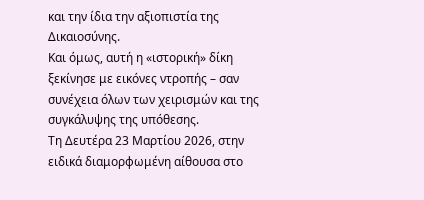και την ίδια την αξιοπιστία της Δικαιοσύνης.
Και όμως, αυτή η «ιστορική» δίκη ξεκίνησε με εικόνες ντροπής – σαν συνέχεια όλων των χειρισμών και της συγκάλυψης της υπόθεσης.
Τη Δευτέρα 23 Μαρτίου 2026, στην ειδικά διαμορφωμένη αίθουσα στο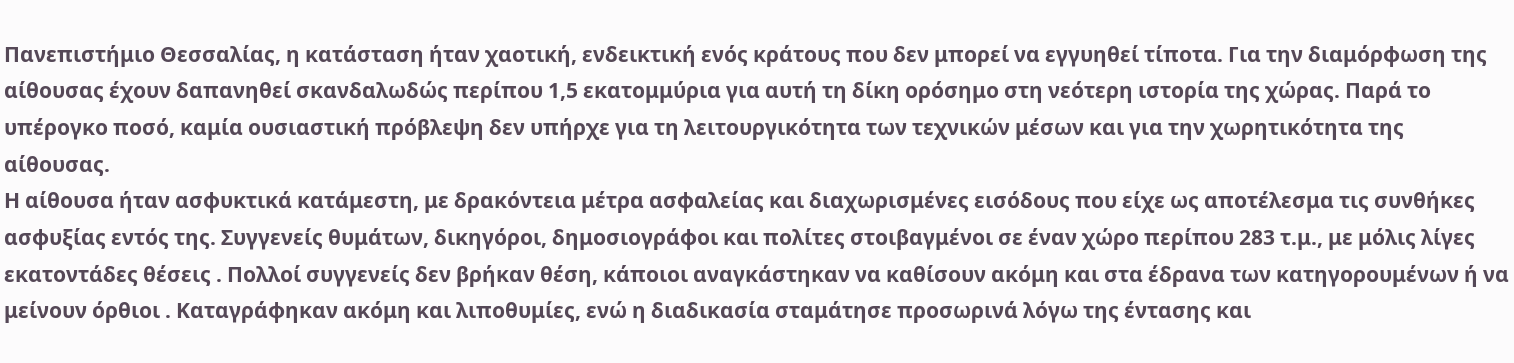Πανεπιστήμιο Θεσσαλίας, η κατάσταση ήταν χαοτική, ενδεικτική ενός κράτους που δεν μπορεί να εγγυηθεί τίποτα. Για την διαμόρφωση της αίθουσας έχουν δαπανηθεί σκανδαλωδώς περίπου 1,5 εκατομμύρια για αυτή τη δίκη ορόσημο στη νεότερη ιστορία της χώρας. Παρά το υπέρογκο ποσό, καμία ουσιαστική πρόβλεψη δεν υπήρχε για τη λειτουργικότητα των τεχνικών μέσων και για την χωρητικότητα της αίθουσας.
Η αίθουσα ήταν ασφυκτικά κατάμεστη, με δρακόντεια μέτρα ασφαλείας και διαχωρισμένες εισόδους που είχε ως αποτέλεσμα τις συνθήκες ασφυξίας εντός της. Συγγενείς θυμάτων, δικηγόροι, δημοσιογράφοι και πολίτες στοιβαγμένοι σε έναν χώρο περίπου 283 τ.μ., με μόλις λίγες εκατοντάδες θέσεις . Πολλοί συγγενείς δεν βρήκαν θέση, κάποιοι αναγκάστηκαν να καθίσουν ακόμη και στα έδρανα των κατηγορουμένων ή να μείνουν όρθιοι . Καταγράφηκαν ακόμη και λιποθυμίες, ενώ η διαδικασία σταμάτησε προσωρινά λόγω της έντασης και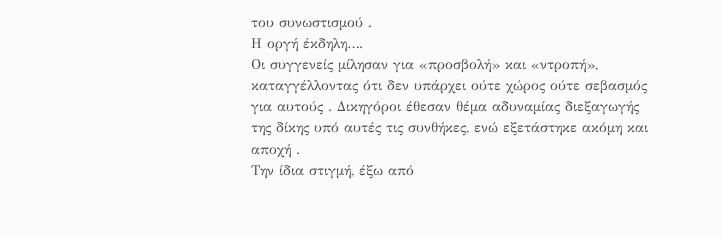του συνωστισμού .
Η οργή έκδηλη….
Οι συγγενείς μίλησαν για «προσβολή» και «ντροπή», καταγγέλλοντας ότι δεν υπάρχει ούτε χώρος ούτε σεβασμός για αυτούς . Δικηγόροι έθεσαν θέμα αδυναμίας διεξαγωγής της δίκης υπό αυτές τις συνθήκες, ενώ εξετάστηκε ακόμη και αποχή .
Την ίδια στιγμή, έξω από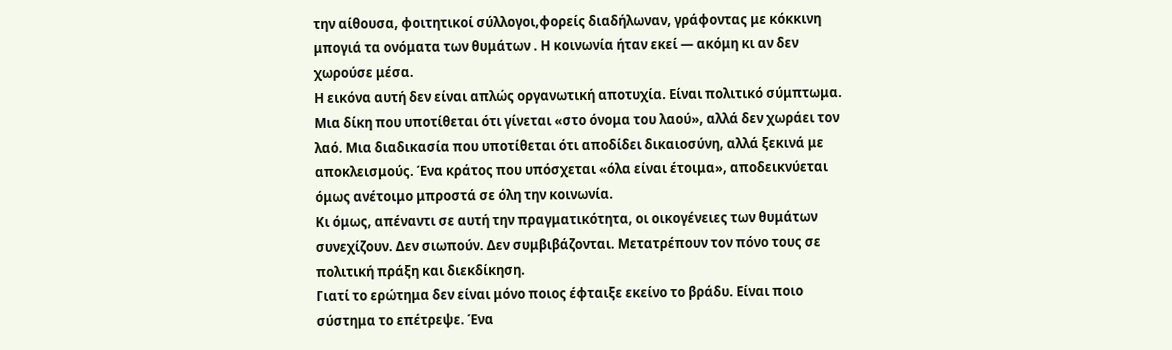την αίθουσα, φοιτητικοί σύλλογοι,φορείς διαδήλωναν, γράφοντας με κόκκινη μπογιά τα ονόματα των θυμάτων . Η κοινωνία ήταν εκεί — ακόμη κι αν δεν χωρούσε μέσα.
Η εικόνα αυτή δεν είναι απλώς οργανωτική αποτυχία. Είναι πολιτικό σύμπτωμα.
Μια δίκη που υποτίθεται ότι γίνεται «στο όνομα του λαού», αλλά δεν χωράει τον λαό. Μια διαδικασία που υποτίθεται ότι αποδίδει δικαιοσύνη, αλλά ξεκινά με αποκλεισμούς. Ένα κράτος που υπόσχεται «όλα είναι έτοιμα», αποδεικνύεται όμως ανέτοιμο μπροστά σε όλη την κοινωνία.
Κι όμως, απέναντι σε αυτή την πραγματικότητα, οι οικογένειες των θυμάτων συνεχίζουν. Δεν σιωπούν. Δεν συμβιβάζονται. Μετατρέπουν τον πόνο τους σε πολιτική πράξη και διεκδίκηση.
Γιατί το ερώτημα δεν είναι μόνο ποιος έφταιξε εκείνο το βράδυ. Είναι ποιο σύστημα το επέτρεψε. Ένα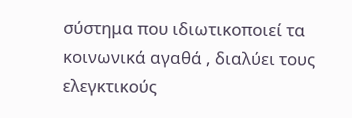σύστημα που ιδιωτικοποιεί τα κοινωνικά αγαθά , διαλύει τους ελεγκτικούς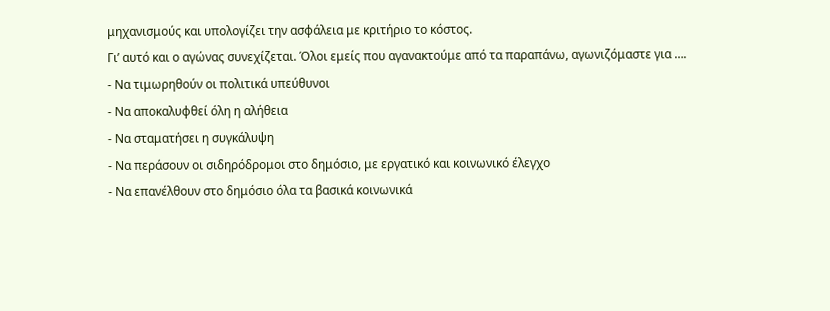μηχανισμούς και υπολογίζει την ασφάλεια με κριτήριο το κόστος.
Γι’ αυτό και ο αγώνας συνεχίζεται. Όλοι εμείς που αγανακτούμε από τα παραπάνω, αγωνιζόμαστε για ….
- Να τιμωρηθούν οι πολιτικά υπεύθυνοι
- Να αποκαλυφθεί όλη η αλήθεια
- Να σταματήσει η συγκάλυψη
- Να περάσουν οι σιδηρόδρομοι στο δημόσιο, με εργατικό και κοινωνικό έλεγχο
- Να επανέλθουν στο δημόσιο όλα τα βασικά κοινωνικά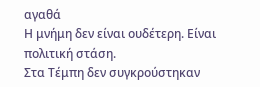αγαθά
Η μνήμη δεν είναι ουδέτερη. Είναι πολιτική στάση.
Στα Τέμπη δεν συγκρούστηκαν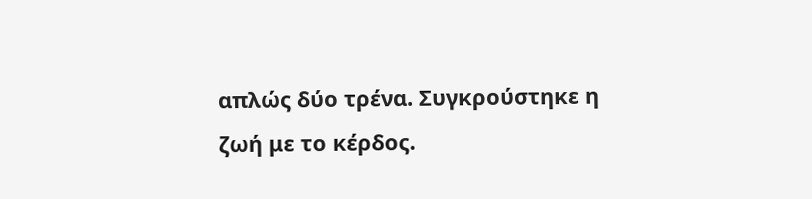απλώς δύο τρένα. Συγκρούστηκε η ζωή με το κέρδος.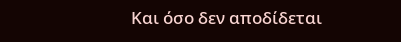Και όσο δεν αποδίδεται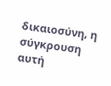δικαιοσύνη, η σύγκρουση αυτή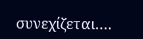συνεχίζεται….